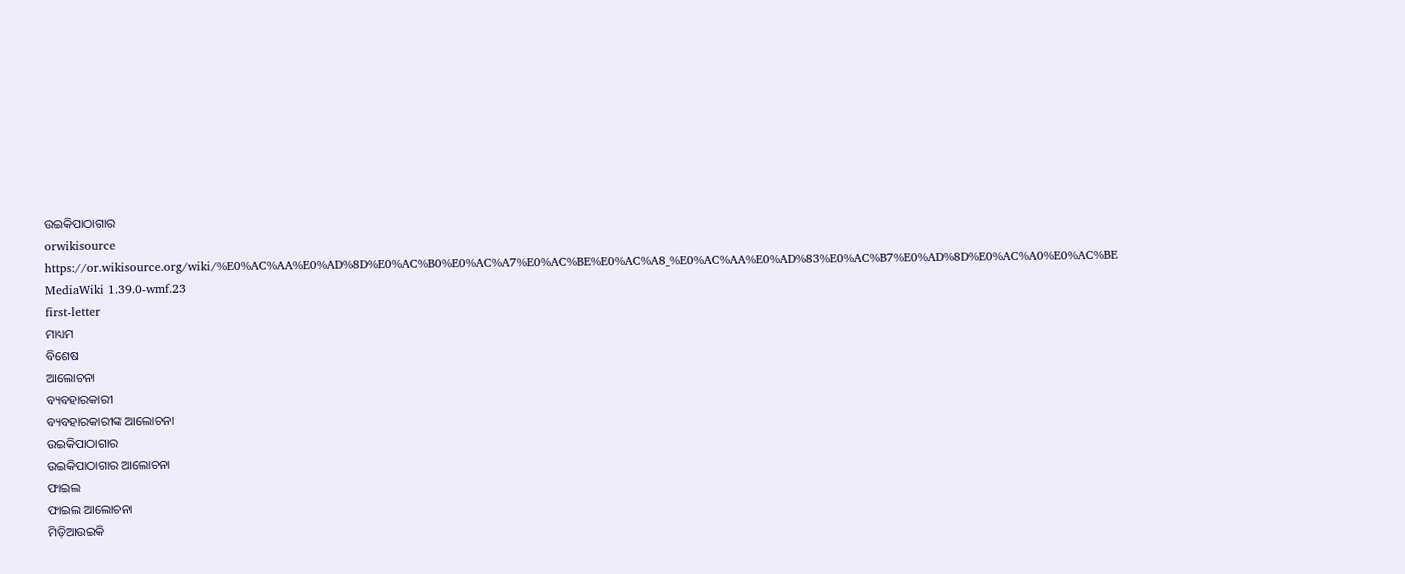ଉଇକିପାଠାଗାର
orwikisource
https://or.wikisource.org/wiki/%E0%AC%AA%E0%AD%8D%E0%AC%B0%E0%AC%A7%E0%AC%BE%E0%AC%A8_%E0%AC%AA%E0%AD%83%E0%AC%B7%E0%AD%8D%E0%AC%A0%E0%AC%BE
MediaWiki 1.39.0-wmf.23
first-letter
ମାଧ୍ୟମ
ବିଶେଷ
ଆଲୋଚନା
ବ୍ୟବହାରକାରୀ
ବ୍ୟବହାରକାରୀଙ୍କ ଆଲୋଚନା
ଉଇକିପାଠାଗାର
ଉଇକିପାଠାଗାର ଆଲୋଚନା
ଫାଇଲ
ଫାଇଲ ଆଲୋଚନା
ମିଡ଼ିଆଉଇକି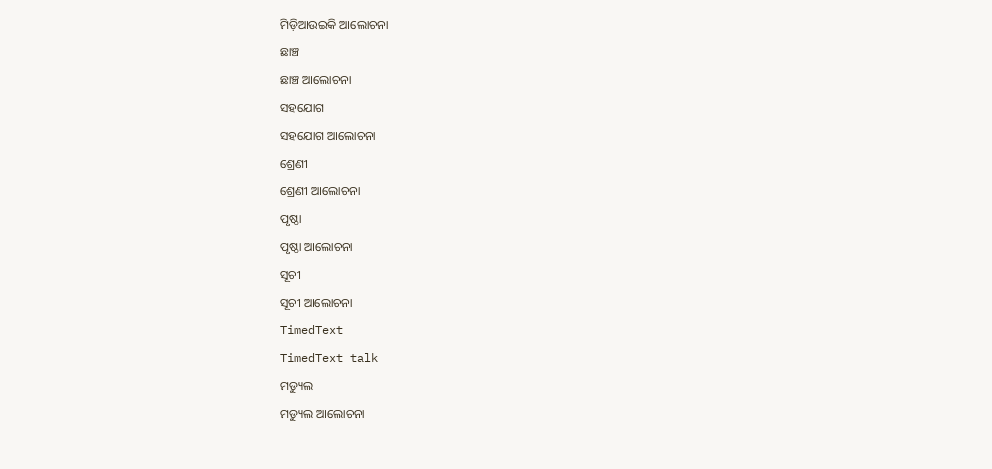ମିଡ଼ିଆଉଇକି ଆଲୋଚନା
ଛାଞ୍ଚ
ଛାଞ୍ଚ ଆଲୋଚନା
ସହଯୋଗ
ସହଯୋଗ ଆଲୋଚନା
ଶ୍ରେଣୀ
ଶ୍ରେଣୀ ଆଲୋଚନା
ପୃଷ୍ଠା
ପୃଷ୍ଠା ଆଲୋଚନା
ସୂଚୀ
ସୂଚୀ ଆଲୋଚନା
TimedText
TimedText talk
ମଡ୍ୟୁଲ
ମଡ୍ୟୁଲ ଆଲୋଚନା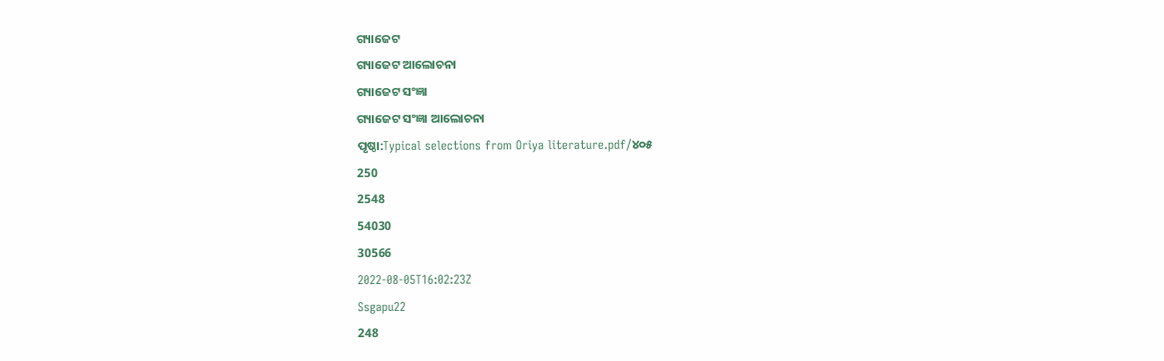ଗ୍ୟାଜେଟ
ଗ୍ୟାଜେଟ ଆଲୋଚନା
ଗ୍ୟାଜେଟ ସଂଜ୍ଞା
ଗ୍ୟାଜେଟ ସଂଜ୍ଞା ଆଲୋଚନା
ପୃଷ୍ଠା:Typical selections from Oriya literature.pdf/୪୦୫
250
2548
54030
30566
2022-08-05T16:02:23Z
Ssgapu22
248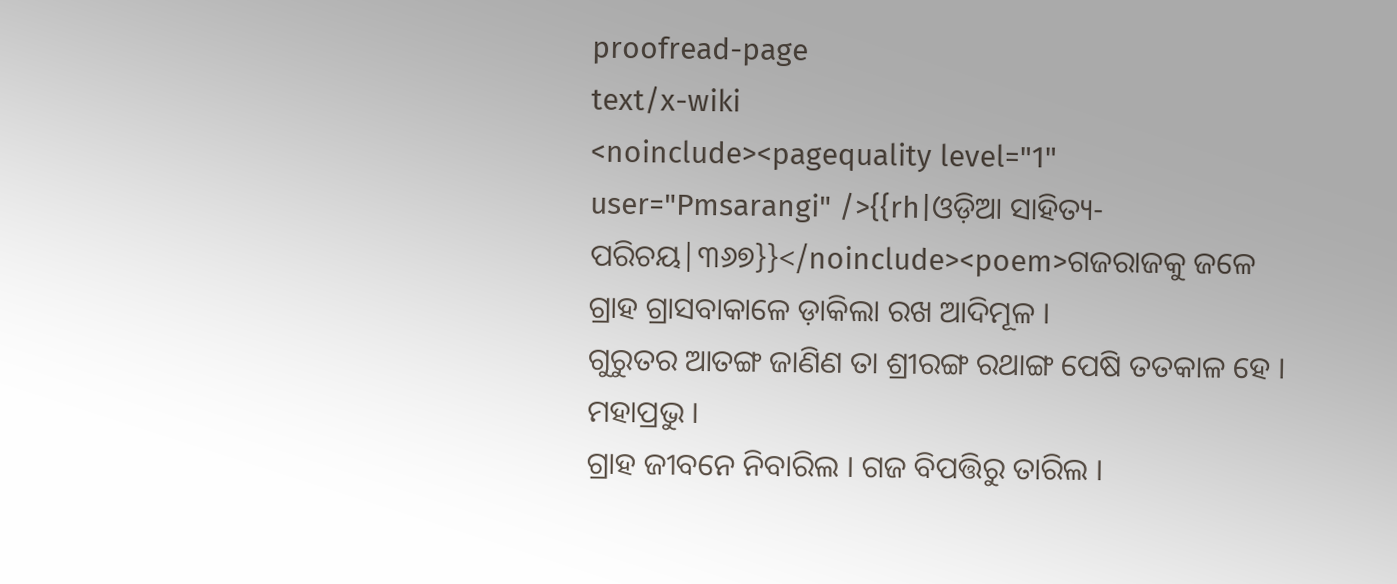proofread-page
text/x-wiki
<noinclude><pagequality level="1" user="Pmsarangi" />{{rh|ଓଡ଼ିଆ ସାହିତ୍ୟ-ପରିଚୟ|୩୬୭}}</noinclude><poem>ଗଜରାଜକୁ ଜଳେ ଗ୍ରାହ ଗ୍ରାସବାକାଳେ ଡ଼ାକିଲା ରଖ ଆଦିମୂଳ ।
ଗୁରୁତର ଆତଙ୍ଗ ଜାଣିଣ ତା ଶ୍ରୀରଙ୍ଗ ରଥାଙ୍ଗ ପେଷି ତତକାଳ ହେ । ମହାପ୍ରଭୁ ।
ଗ୍ରାହ ଜୀବନେ ନିବାରିଲ । ଗଜ ବିପତ୍ତିରୁ ତାରିଲ ।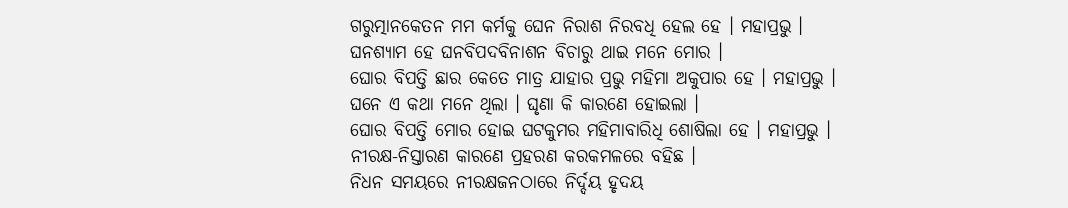ଗରୁତ୍ମାନକେତନ ମମ କର୍ମକୁ ଘେନ ନିରାଶ ନିରବଧି ହେଲ ହେ । ମହାପ୍ରଭୁ ।
ଘନଶ୍ୟାମ ହେ ଘନବିପଦବିନାଶନ ବିଚାରୁ ଥାଇ ମନେ ମୋର ।
ଘୋର ବିପତ୍ତି ଛାର କେତେ ମାତ୍ର ଯାହାର ପ୍ରଭୁ ମହିମା ଅକୁପାର ହେ । ମହାପ୍ରଭୁ ।
ଘନେ ଏ କଥା ମନେ ଥିଲା । ଘୃଣା କି କାରଣେ ହୋଇଲା ।
ଘୋର ବିପତ୍ତି ମୋର ହୋଇ ଘଟକୁମର ମହିମାବାରିଧି ଶୋଷିଲା ହେ । ମହାପ୍ରଭୁ ।
ନୀରକ୍ଷ-ନିସ୍ତାରଣ କାରଣେ ପ୍ରହରଣ କରକମଳରେ ବହିଛ ।
ନିଧନ ସମୟରେ ନୀରକ୍ଷଜନଠାରେ ନିର୍ଦ୍ଦୟ ହୃଦୟ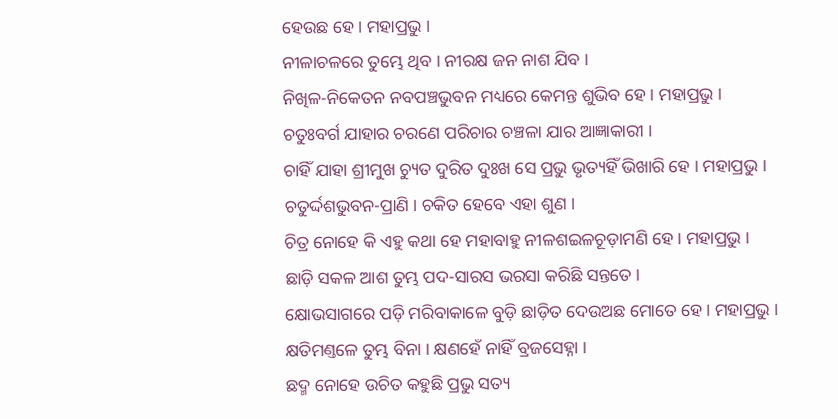ହେଉଛ ହେ । ମହାପ୍ରଭୁ ।
ନୀଳାଚଳରେ ତୁମ୍ଭେ ଥିବ । ନୀରକ୍ଷ ଜନ ନାଶ ଯିବ ।
ନିଖିଳ-ନିକେତନ ନବପଞ୍ଚଭୁବନ ମଧ୍ୟରେ କେମନ୍ତ ଶୁଭିବ ହେ । ମହାପ୍ରଭୁ ।
ଚତୁଃବର୍ଗ ଯାହାର ଚରଣେ ପରିଚାର ଚଞ୍ଚଳା ଯାର ଆଜ୍ଞାକାରୀ ।
ଚାହିଁ ଯାହା ଶ୍ରୀମୁଖ ଚ୍ୟୁତ ଦୁରିତ ଦୁଃଖ ସେ ପ୍ରଭୁ ଭୃତ୍ୟହିଁ ଭିଖାରି ହେ । ମହାପ୍ରଭୁ ।
ଚତୁର୍ଦ୍ଦଶଭୁବନ-ପ୍ରାଣି । ଚକିତ ହେବେ ଏହା ଶୁଣ ।
ଚିତ୍ର ନୋହେ କି ଏହୁ କଥା ହେ ମହାବାହୁ ନୀଳଶଇଳଚୂଡ଼ାମଣି ହେ । ମହାପ୍ରଭୁ ।
ଛାଡ଼ି ସକଳ ଆଶ ତୁମ୍ଭ ପଦ-ସାରସ ଭରସା କରିଛି ସନ୍ତତେ ।
କ୍ଷୋଭସାଗରେ ପଡ଼ି ମରିବାକାଳେ ବୁଡ଼ି ଛାଡ଼ିତ ଦେଉଅଛ ମୋତେ ହେ । ମହାପ୍ରଭୁ ।
କ୍ଷତିମଣ୍ତଳେ ତୁମ୍ଭ ବିନା । କ୍ଷଣହେଁ ନାହିଁ ବ୍ରଜସେହ୍ନା ।
ଛଦ୍ମ ନୋହେ ଉଚିତ କହୁଛି ପ୍ରଭୁ ସତ୍ୟ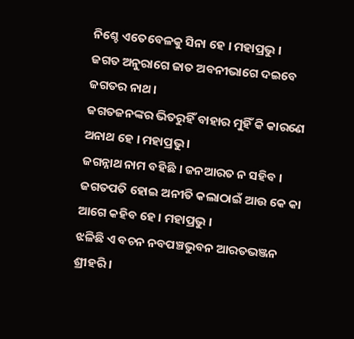ନିଶ୍ଚେ ଏତେବେଳକୁ ସିନା ହେ । ମହାପ୍ରଭୁ ।
ଜଗତ ଅନୁରାଗେ ଜାତ ଅବନୀଭାଗେ ଦଇବେ ଜଗତର ନାଥ ।
ଜଗତଜନଙ୍କର ଭିତରୁହିଁ ବାହାର ମୁହିଁ କି କାରଣେ ଅନାଥ ହେ । ମହାପ୍ରଭୁ ।
ଜଗନ୍ନାଥ ନାମ ବହିଛି । ଜନଆରତ ନ ସହିବ ।
ଜଗତପତି ହୋଇ ଅନୀତି କଲାଠାଇଁ ଆଉ କେ କା ଆଗେ କହିବ ହେ । ମହାପ୍ରଭୁ ।
ଝଳିଛି ଏ ବଚନ ନବପଞ୍ଚଭୁବନ ଆରତଭଞ୍ଜନ ଶ୍ରୀହରି ।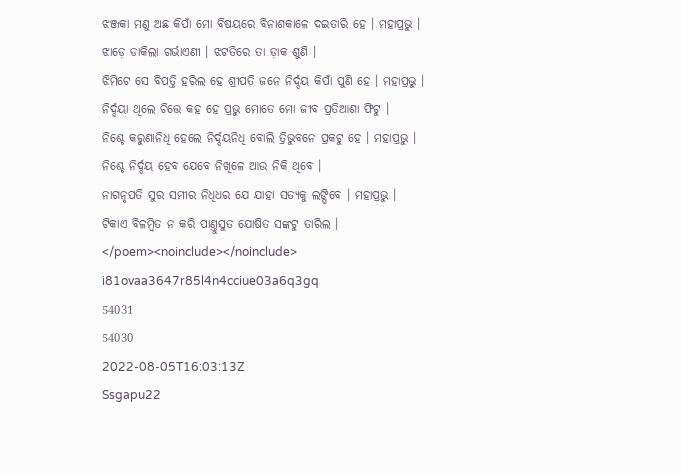ଝଞ୍ଜକା ମଣୁ ଅଛ କିପାଁ ମୋ ବିଷୟରେ ବିନାଶକାଳେ ଦଇତାରି ହେ । ମହାପ୍ରଭୁ ।
ଝାଡ଼େ ଡାକିଲା ଗର୍ଭାଏଣୀ । ଝଟତିରେ ତା ଡ଼ାକ ଶୁଣି ।
ଝିମିଟେ ସେ ବିପତ୍ତି ହରିଲ ହେ ଶ୍ରୀପତି ଜନେ ନିର୍ଦ୍ଦୟ କିପାଁ ପୁଣି ହେ । ମହାପ୍ରଭୁ ।
ନିର୍ଦ୍ଦୟା ଥିଲେ ଚିତ୍ତେ କହ ହେ ପ୍ରଭୁ ମୋତେ ମୋ ଜୀବ ପ୍ରତିଆଶା ଫିଟୁ ।
ନିଶ୍ଚେ କରୁଣାନିଧି ହେଲେ ନିର୍ଦ୍ଦୟନିଧି ବୋଲି ତ୍ରିଭୁବନେ ପ୍ରକଟୁ ହେ । ମହାପ୍ରଭୁ ।
ନିଶ୍ଚେ ନିର୍ଦ୍ଦୟ ହେବ ଯେବେ ନିଖିଳେ ଆଉ ନିକି ଥିବେ ।
ନାଗନୃପତି ସୁର ସମୀର ନିଧିଧର ଯେ ଯାହା ସତ୍ୟକୁ ଲଙ୍ଘିବେ । ମହାପ୍ରଭୁ ।
ଟିକାଏ ବିଳମ୍ବିତ ନ କରି ପାଣ୍ତୁସୁତ ଯୋଷିତ ସଙ୍କଟୁ ତାରିଲ ।
</poem><noinclude></noinclude>
i81ovaa3647r85l4n4cciue03a6q3gq
54031
54030
2022-08-05T16:03:13Z
Ssgapu22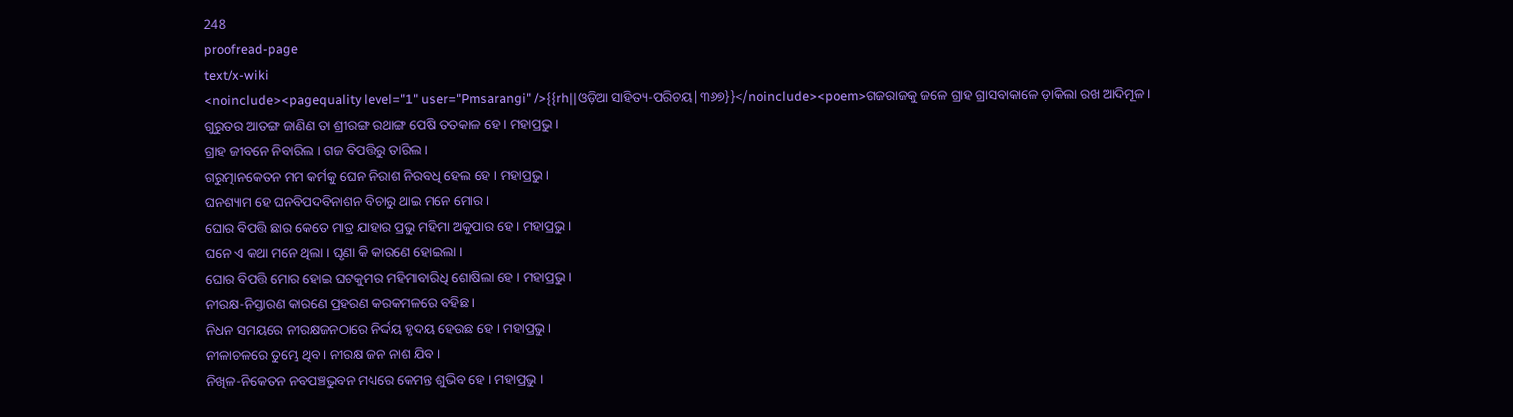248
proofread-page
text/x-wiki
<noinclude><pagequality level="1" user="Pmsarangi" />{{rh||ଓଡ଼ିଆ ସାହିତ୍ୟ-ପରିଚୟ|୩୬୭}}</noinclude><poem>ଗଜରାଜକୁ ଜଳେ ଗ୍ରାହ ଗ୍ରାସବାକାଳେ ଡ଼ାକିଲା ରଖ ଆଦିମୂଳ ।
ଗୁରୁତର ଆତଙ୍ଗ ଜାଣିଣ ତା ଶ୍ରୀରଙ୍ଗ ରଥାଙ୍ଗ ପେଷି ତତକାଳ ହେ । ମହାପ୍ରଭୁ ।
ଗ୍ରାହ ଜୀବନେ ନିବାରିଲ । ଗଜ ବିପତ୍ତିରୁ ତାରିଲ ।
ଗରୁତ୍ମାନକେତନ ମମ କର୍ମକୁ ଘେନ ନିରାଶ ନିରବଧି ହେଲ ହେ । ମହାପ୍ରଭୁ ।
ଘନଶ୍ୟାମ ହେ ଘନବିପଦବିନାଶନ ବିଚାରୁ ଥାଇ ମନେ ମୋର ।
ଘୋର ବିପତ୍ତି ଛାର କେତେ ମାତ୍ର ଯାହାର ପ୍ରଭୁ ମହିମା ଅକୁପାର ହେ । ମହାପ୍ରଭୁ ।
ଘନେ ଏ କଥା ମନେ ଥିଲା । ଘୃଣା କି କାରଣେ ହୋଇଲା ।
ଘୋର ବିପତ୍ତି ମୋର ହୋଇ ଘଟକୁମର ମହିମାବାରିଧି ଶୋଷିଲା ହେ । ମହାପ୍ରଭୁ ।
ନୀରକ୍ଷ-ନିସ୍ତାରଣ କାରଣେ ପ୍ରହରଣ କରକମଳରେ ବହିଛ ।
ନିଧନ ସମୟରେ ନୀରକ୍ଷଜନଠାରେ ନିର୍ଦ୍ଦୟ ହୃଦୟ ହେଉଛ ହେ । ମହାପ୍ରଭୁ ।
ନୀଳାଚଳରେ ତୁମ୍ଭେ ଥିବ । ନୀରକ୍ଷ ଜନ ନାଶ ଯିବ ।
ନିଖିଳ-ନିକେତନ ନବପଞ୍ଚଭୁବନ ମଧ୍ୟରେ କେମନ୍ତ ଶୁଭିବ ହେ । ମହାପ୍ରଭୁ ।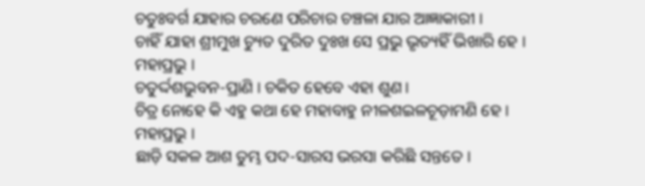ଚତୁଃବର୍ଗ ଯାହାର ଚରଣେ ପରିଚାର ଚଞ୍ଚଳା ଯାର ଆଜ୍ଞାକାରୀ ।
ଚାହିଁ ଯାହା ଶ୍ରୀମୁଖ ଚ୍ୟୁତ ଦୁରିତ ଦୁଃଖ ସେ ପ୍ରଭୁ ଭୃତ୍ୟହିଁ ଭିଖାରି ହେ । ମହାପ୍ରଭୁ ।
ଚତୁର୍ଦ୍ଦଶଭୁବନ-ପ୍ରାଣି । ଚକିତ ହେବେ ଏହା ଶୁଣ ।
ଚିତ୍ର ନୋହେ କି ଏହୁ କଥା ହେ ମହାବାହୁ ନୀଳଶଇଳଚୂଡ଼ାମଣି ହେ । ମହାପ୍ରଭୁ ।
ଛାଡ଼ି ସକଳ ଆଶ ତୁମ୍ଭ ପଦ-ସାରସ ଭରସା କରିଛି ସନ୍ତତେ ।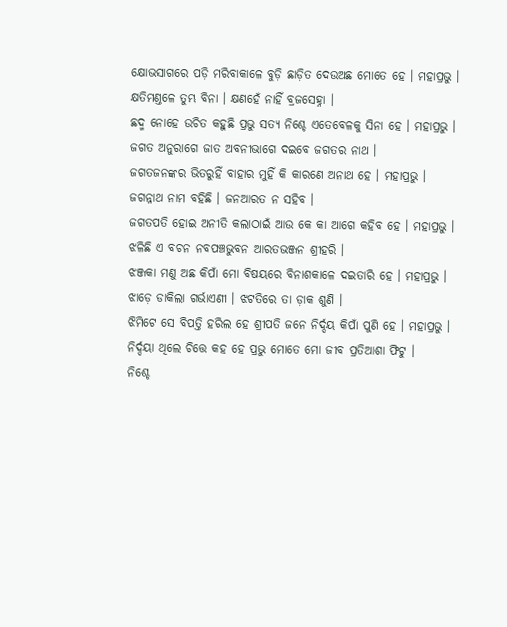କ୍ଷୋଭସାଗରେ ପଡ଼ି ମରିବାକାଳେ ବୁଡ଼ି ଛାଡ଼ିତ ଦେଉଅଛ ମୋତେ ହେ । ମହାପ୍ରଭୁ ।
କ୍ଷତିମଣ୍ତଳେ ତୁମ୍ଭ ବିନା । କ୍ଷଣହେଁ ନାହିଁ ବ୍ରଜସେହ୍ନା ।
ଛଦ୍ମ ନୋହେ ଉଚିତ କହୁଛି ପ୍ରଭୁ ସତ୍ୟ ନିଶ୍ଚେ ଏତେବେଳକୁ ସିନା ହେ । ମହାପ୍ରଭୁ ।
ଜଗତ ଅନୁରାଗେ ଜାତ ଅବନୀଭାଗେ ଦଇବେ ଜଗତର ନାଥ ।
ଜଗତଜନଙ୍କର ଭିତରୁହିଁ ବାହାର ମୁହିଁ କି କାରଣେ ଅନାଥ ହେ । ମହାପ୍ରଭୁ ।
ଜଗନ୍ନାଥ ନାମ ବହିଛି । ଜନଆରତ ନ ସହିବ ।
ଜଗତପତି ହୋଇ ଅନୀତି କଲାଠାଇଁ ଆଉ କେ କା ଆଗେ କହିବ ହେ । ମହାପ୍ରଭୁ ।
ଝଳିଛି ଏ ବଚନ ନବପଞ୍ଚଭୁବନ ଆରତଭଞ୍ଜନ ଶ୍ରୀହରି ।
ଝଞ୍ଜକା ମଣୁ ଅଛ କିପାଁ ମୋ ବିଷୟରେ ବିନାଶକାଳେ ଦଇତାରି ହେ । ମହାପ୍ରଭୁ ।
ଝାଡ଼େ ଡାକିଲା ଗର୍ଭାଏଣୀ । ଝଟତିରେ ତା ଡ଼ାକ ଶୁଣି ।
ଝିମିଟେ ସେ ବିପତ୍ତି ହରିଲ ହେ ଶ୍ରୀପତି ଜନେ ନିର୍ଦ୍ଦୟ କିପାଁ ପୁଣି ହେ । ମହାପ୍ରଭୁ ।
ନିର୍ଦ୍ଦୟା ଥିଲେ ଚିତ୍ତେ କହ ହେ ପ୍ରଭୁ ମୋତେ ମୋ ଜୀବ ପ୍ରତିଆଶା ଫିଟୁ ।
ନିଶ୍ଚେ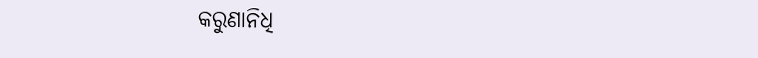କରୁଣାନିଧି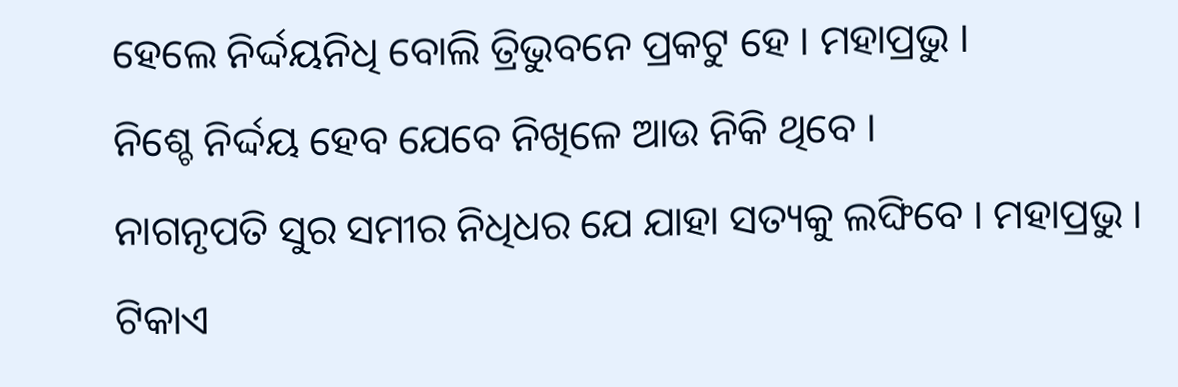ହେଲେ ନିର୍ଦ୍ଦୟନିଧି ବୋଲି ତ୍ରିଭୁବନେ ପ୍ରକଟୁ ହେ । ମହାପ୍ରଭୁ ।
ନିଶ୍ଚେ ନିର୍ଦ୍ଦୟ ହେବ ଯେବେ ନିଖିଳେ ଆଉ ନିକି ଥିବେ ।
ନାଗନୃପତି ସୁର ସମୀର ନିଧିଧର ଯେ ଯାହା ସତ୍ୟକୁ ଲଙ୍ଘିବେ । ମହାପ୍ରଭୁ ।
ଟିକାଏ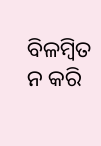ବିଳମ୍ବିତ ନ କରି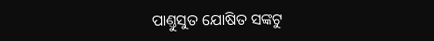ପାଣ୍ତୁସୁତ ଯୋଷିତ ସଙ୍କଟୁ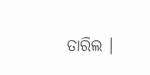ତାରିଲ ।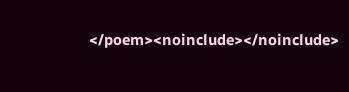</poem><noinclude></noinclude>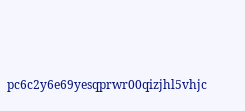pc6c2y6e69yesqprwr00qizjhl5vhjc